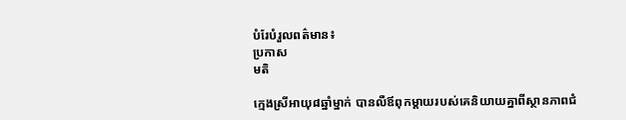បំរែបំរួលពត៌មាន៖
ប្រកាស
មតិ

ក្មេងស្រីអាយុ៨ឆ្នាំម្នាក់ បានលឺឪពុកម្តាយរបស់គេនិយាយគ្នាពីស្ថានភាពជំ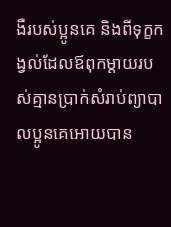ងឺរបស់ប្អូនគេ និងពីទុក្ខកង្វល់ដែលឪពុកម្តាយរបស់គ្មានប្រាក់សំរាប់ព្យាបាលប្អូនគេអោយបាន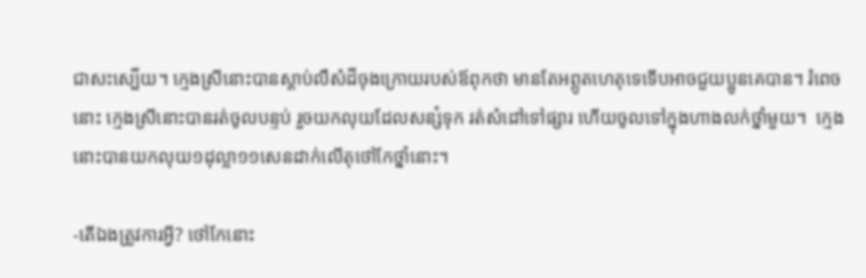ជាសះស្បើយ។ ក្មេងស្រីនោះបានស្តាប់លឺសំដីចុងក្រោយរបស់ឪពុកថា មានតែអព្ភូតហេតុទេទើបអាចជួយប្អូនគេបាន។ រំពេចនោះ ក្មេងស្រីនោះបានរត់ចូលបន្ទប់ រួចយកលុយដែលសន្សំទុក រត់សំដៅទៅផ្សារ ហើយចូលទៅក្នុងហាងលក់ថ្នាំមួយ។  ក្មេងនោះបានយកលុយ១ដុល្លា១១សេនដាក់លើតុថៅកែថ្នាំនោះ។

-តើឯងត្រូវការអ្វី? ថៅកែនោះ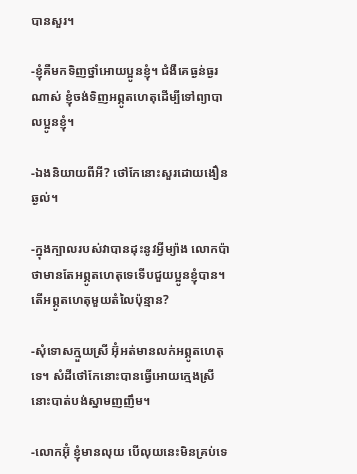បានសួរ។

-ខ្ញុំគឺមកទិញថ្នាំអោយប្អូនខ្ញុំ។ ជំងឺគេធ្ងន់ធ្ងរណាស់ ខ្ញុំចង់ទិញអព្ភូតហេតុដើម្បីទៅព្យាបាលប្អូនខ្ញុំ។

-ឯងនិយាយពីអី? ថៅកែនោះសួរដោយងឿនឆ្ងល់។

-ក្នុងក្បាលរបស់វាបានដុះនូវអ្វីម្យ៉ាង លោកប៉ាថាមានតែអព្ភូតហេតុទេទើបជួយប្អូនខ្ញុំបាន។ តើអព្ភូតហេតុមួយតំលៃប៉ុន្មាន?

-សុំទោសក្មួយស្រី អ៊ុំអត់មានលក់អព្ភូតហេតុទេ។ សំដីថៅកែនោះបានធ្វើអោយក្មេងស្រីនោះបាត់បង់ស្នាមញញឹម។

-លោកអ៊ុំ ខ្ញុំមានលុយ បើលុយនេះមិនគ្រប់ទេ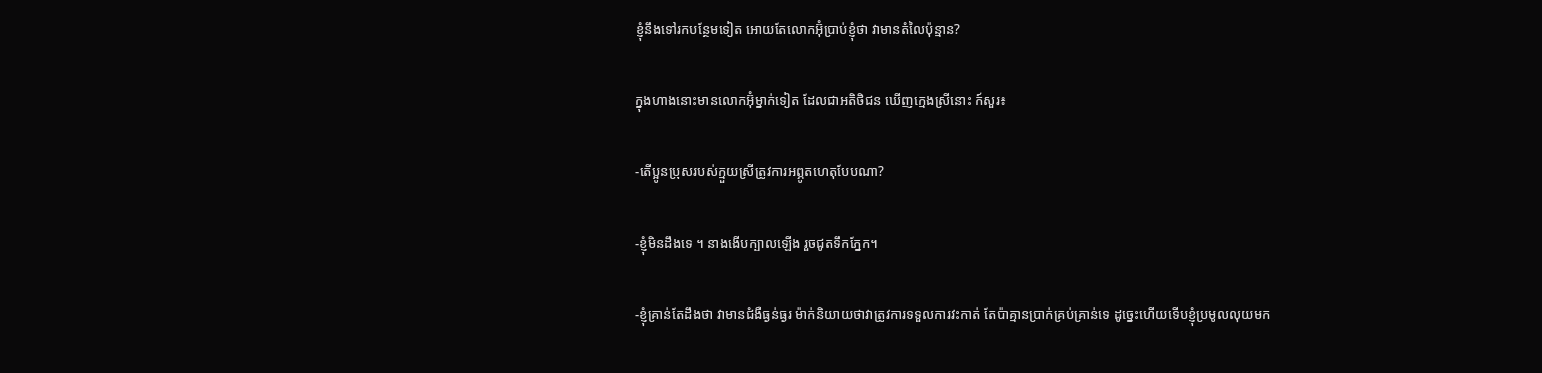ខ្ញុំនឹងទៅរកបន្ថែមទៀត អោយតែលោកអ៊ុំប្រាប់ខ្ញុំថា វាមានតំលៃប៉ុន្មាន?

ក្នុងហាងនោះមានលោកអ៊ុំម្នាក់ទៀត ដែលជាអតិថិជន ឃើញក្មេងស្រីនោះ ក៍សួរ៖

-តើប្អូនប្រុសរបស់ក្មួយស្រីត្រូវការអព្ភូតហេតុបែបណា?

-ខ្ញុំមិនដឹងទេ ។ នាងងើបក្បាលឡើង រួចជូតទឹកភ្នែក។

-ខ្ញុំគ្រាន់តែដឹងថា វាមានជំងឺធ្ងន់ធ្ងរ ម៉ាក់និយាយថាវាត្រូវការទទួលការវះកាត់ តែប៉ាគ្មានប្រាក់គ្រប់គ្រាន់ទេ ដូច្នេះហើយទើបខ្ញុំប្រមូលលុយមក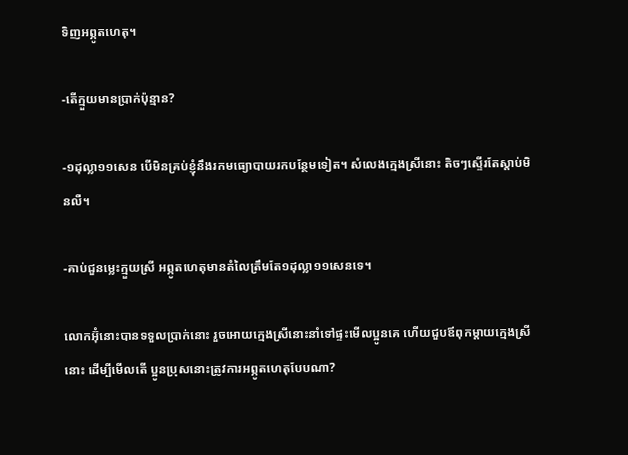ទិញអព្ភូតហេតុ។

-តើក្មួយមានប្រាក់ប៉ុន្មាន?

-១ដុល្លា១១សេន បើមិនគ្រប់ខ្ញុំនឹងរកមធ្យោបាយរកបន្ថែមទៀត។ សំលេងក្មេងស្រីនោះ តិចៗស្ទើរតែស្តាប់មិនលឺ។

-គាប់ជួនម្លេះក្មួយស្រី អព្ភូតហេតុមានតំលៃត្រឹមតែ១ដុល្លា១១សេនទេ។

លោកអ៊ុំនោះបានទទួលប្រាក់នោះ រួចអោយក្មេងស្រីនោះនាំទៅផ្ទះមើលប្អូនគេ ហើយជួបឪពុកម្តាយក្មេងស្រីនោះ ដើម្បីមើលតើ ប្អូនប្រុសនោះត្រូវការអព្ភូតហេតុបែបណា?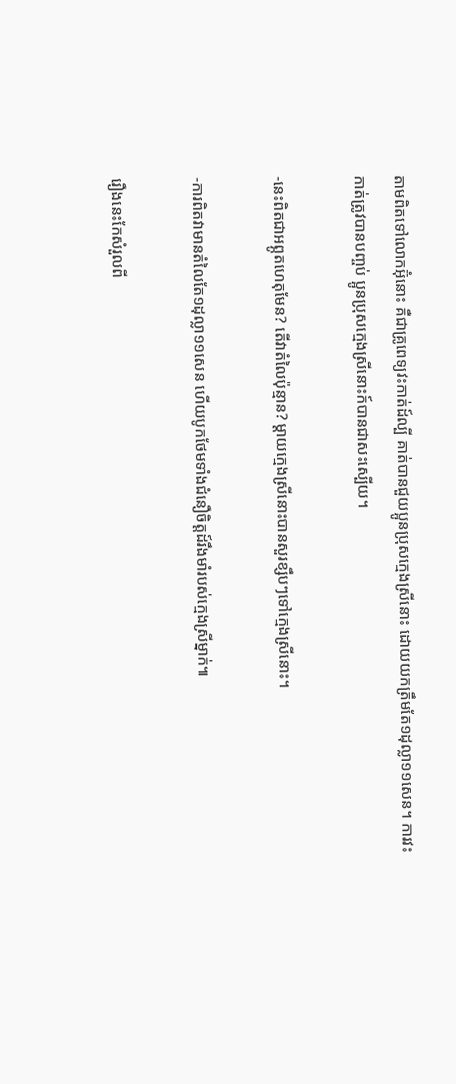តាមពិតទៅលោកអ៊ុំនោះ គឺជាគ្រូពេទ្យវះកាត់ដ៍ល្បី គាត់បានជួយប្អូនប្រុសក្មេងស្រីនោះ ដោយយកត្រឹមតែ១ដុល្លា១១សេន។ ការវះកាត់ត្រូវបានបញ្ចប់ ប្អូនប្រុសក្មេងស្រីនោះក៍បានជាសះស្បើយ។

-នេះពិតជាអព្ភូតហេតុមែន? តើវាតំលៃប៉ុន្មាន? ម្តាយក្មេងស្រីនោះបានសួរខ្សឹបៗទៅក្មេងស្រីនោះ។

-ការពិតវាមានតំលៃតែ១ដុល្លា១១សេន ហើយបូកថែមទាំងជំនឿចិត្តដ៍រឹងមាំរបស់ក្មេងស្រីម្នាក់៕

រឿងនេះកែសំរួលពី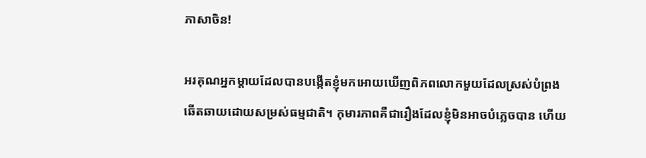ភាសាចិន!

អរគុណអ្នកម្តាយដែលបានបង្កើតខ្ញុំមកអោយឃើញពិភពលោកមួយដែលស្រស់បំព្រង ឆើតឆាយដោយសម្រស់ធម្មជាតិ។ កុមារភាពគឺជារឿងដែលខ្ញុំមិនអាចបំភ្លេចបាន ហើយ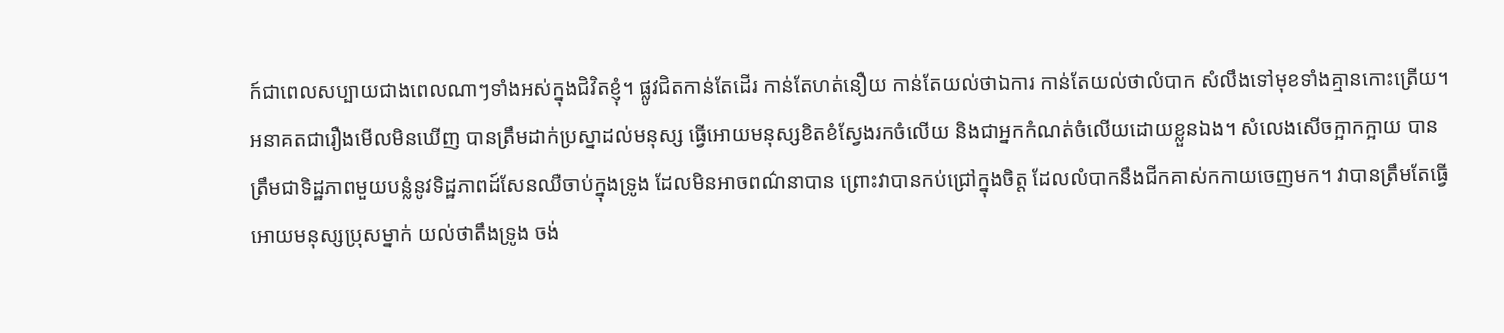ក៍ជាពេលសប្បាយជាងពេលណាៗទាំងអស់ក្នុងជិវិតខ្ញុំ។ ផ្លូវជិតកាន់តែដើរ កាន់តែហត់នឿយ កាន់តែយល់ថាឯការ កាន់តែយល់ថាលំបាក សំលឹងទៅមុខទាំងគ្មានកោះត្រើយ។ អនាគតជារឿងមើលមិនឃើញ បានត្រឹមដាក់ប្រស្នាដល់មនុស្ស ធ្វើអោយមនុស្សខិតខំស្វែងរកចំលើយ និងជាអ្នកកំណត់ចំលើយដោយខ្លួនឯង។ សំលេងសើចក្អាកក្អាយ បានត្រឹមជាទិដ្ឋភាពមួយបន្លំនូវទិដ្ឋភាពដ៍សែនឈឺចាប់ក្នុងទ្រូង ដែលមិនអាចពណ៌នាបាន ព្រោះវាបានកប់ជ្រៅក្នុងចិត្ត ដែលលំបាកនឹងជីកគាស់កកាយចេញមក។ វាបានត្រឹមតែធ្វើអោយមនុស្សប្រុសម្នាក់ យល់ថាតឹងទ្រូង ចង់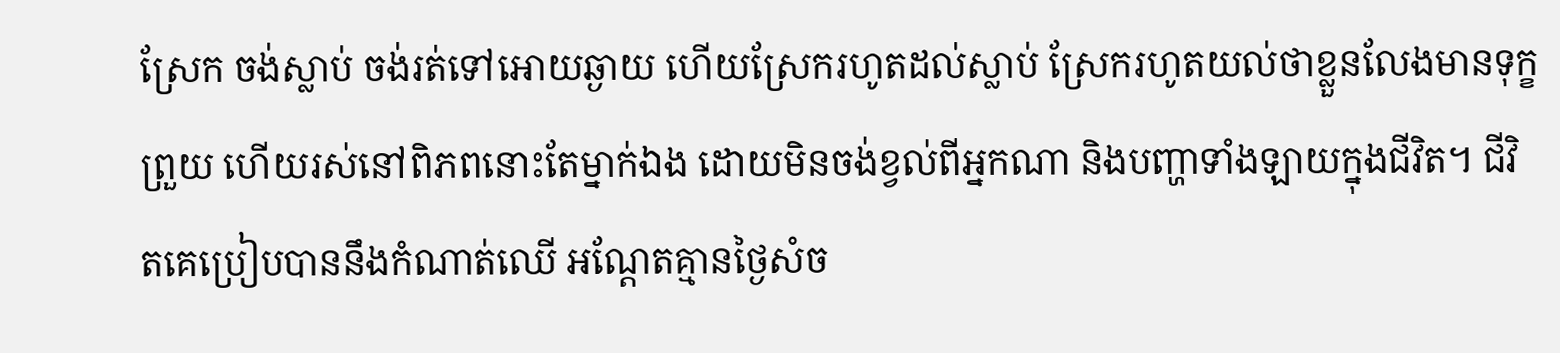ស្រែក ចង់ស្លាប់ ចង់រត់ទៅអោយឆ្ងាយ ហើយស្រែករហូតដល់ស្លាប់ ស្រែករហូតយល់ថាខ្លួនលែងមានទុក្ខព្រួយ ហើយរស់នៅពិភពនោះតែម្នាក់ឯង ដោយមិនចង់ខ្វល់ពីអ្នកណា និងបញ្ហាទាំងឡាយក្នុងជីវិត។ ជីវិតគេប្រៀបបាននឹងកំណាត់ឈើ អណ្តែតគ្មានថ្ងៃសំច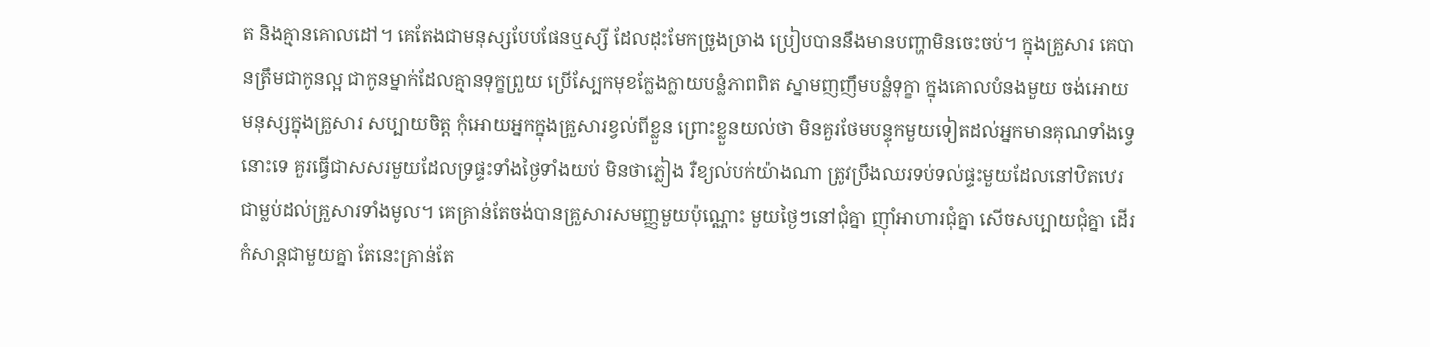ត និងគ្មានគោលដៅ។ គេតែងជាមនុស្សបែបផែនឬស្សី ដែលដុះមែកច្រូងច្រាង ប្រៀបបាននឹងមានបញ្ហាមិនចេះចប់។ ក្នុងគ្រួសារ គេបានត្រឹមជាកូនល្អ ជាកូនម្នាក់ដែលគ្មានទុក្ខព្រួយ ប្រើស្បែកមុខក្លែងក្លាយបន្លំភាពពិត ស្នាមញញឹមបន្លំទុក្ខា ក្នុងគោលបំនងមួយ ចង់អោយមនុស្សក្នុងគ្រួសារ សប្បាយចិត្ត កុំអោយអ្នកក្នុងគ្រួសារខ្វល់ពីខ្លួន ព្រោះខ្លួនយល់ថា មិនគួរថែមបន្ទុកមួយទៀតដល់អ្នកមានគុណទាំងទ្វេនោះទេ គួរធ្វើជាសសរមួយដែលទ្រផ្ទះទាំងថ្ងៃទាំងយប់ មិនថាភ្លៀង រឺខ្យល់បក់យ៉ាងណា ត្រូវប្រឹងឈរទប់ទល់ផ្ទះមួយដែលនៅឋិតឋេរ ជាម្លប់ដល់គ្រួសារទាំងមូល។ គេគ្រាន់តែចង់បានគ្រួសារសមញ្ញមួយប៉ុណ្ណោះ មួយថ្ងៃៗនៅជុំគ្នា ញ៉ាំអាហារជុំគ្នា សើចសប្បាយជុំគ្នា ដើរកំសាន្តជាមួយគ្នា តែនេះគ្រាន់តែ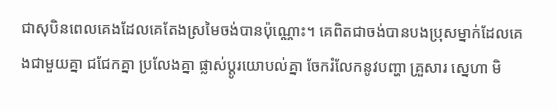ជាសុបិនពេលគេងដែលគេតែងស្រមៃចង់បានប៉ុណ្ណោះ។ គេពិតជាចង់បានបងប្រុសម្នាក់ដែលគេងជាមួយគ្នា ជជែកគ្នា ប្រលែងគ្នា ផ្លាស់ប្តូរយោបល់គ្នា ចែករំលែកនូវបញ្ហា គ្រួសារ ស្នេហា មិ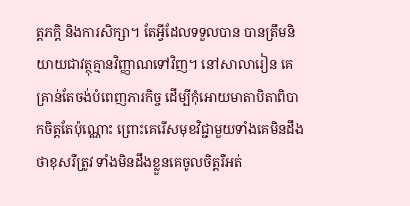ត្តភក្តិ និងការសិក្សា។ តែអ្វីដែលទទួលបាន បានត្រឹមនិយាយជាវត្ថុគ្មានវិញ្ញាណទៅវិញ។ នៅសាលារៀន គេគ្រាន់តែចង់បំពេញភារកិច្ច ដើម្បីកុំអោយមាតាបិតាពិបាកចិត្តតែប៉ុណ្ណោះ ព្រោះគេរើសមុខវិជ្ជាមួយទាំងគេមិនដឹងថាខុសរឺត្រូវ ទាំងមិនដឹងខ្លួនគេចូលចិត្តរឺអត់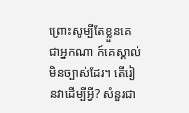ព្រោះសូម្បីតែខ្លួនគេជាអ្នកណា ក៍គេស្គាល់មិនច្បាស់ដែរ។ តើរៀនវាដើម្បីអ្វី? សំនួរជា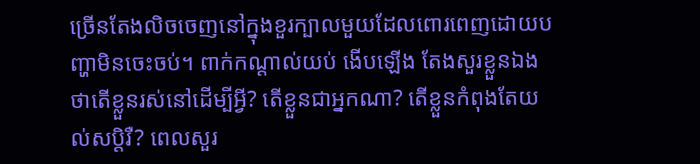ច្រើនតែងលិចចេញនៅក្នុងខួរក្បាលមួយដែលពោរពេញដោយបញ្ហាមិនចេះចប់។ ពាក់កណ្តាល់យប់ ងើបឡើង តែងសួរខ្លួនឯងថាតើខ្លួនរស់នៅដើម្បីអ្វី? តើខ្លួនជាអ្នកណា? តើខ្លួនកំពុងតែយល់សប្តិរឺ? ពេលសួរ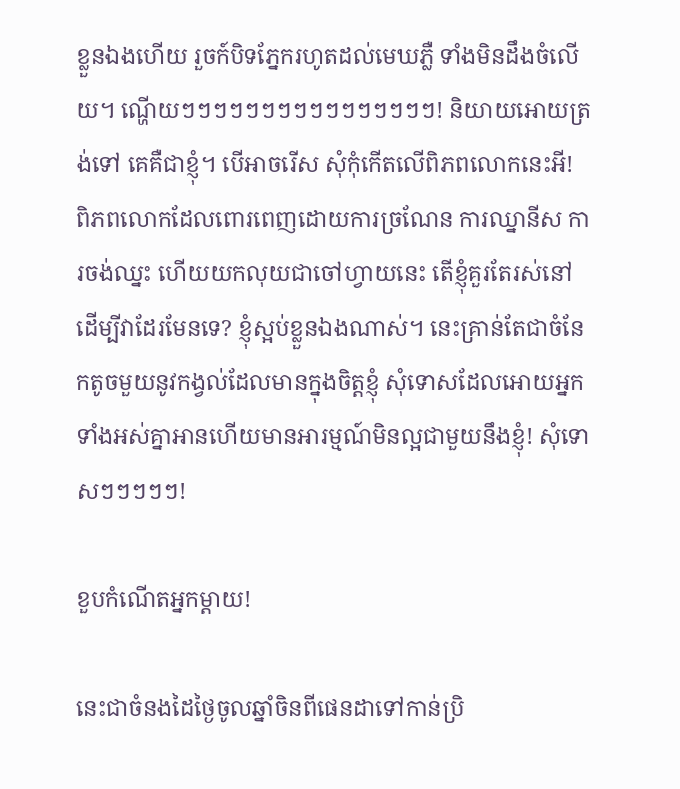ខ្លួនឯងហើយ រួចក៍បិទភ្នែករហូតដល់មេឃភ្លឺ ទាំងមិនដឹងចំលើយ។ ណ្ហើយៗៗៗៗៗៗៗៗៗៗៗៗៗៗៗៗ! និយាយអោយត្រង់ទៅ គេគឺជាខ្ញុំ។ បើអាចរើស សុំកុំកើតលើពិភពលោកនេះអី! ពិភពលោកដែលពោរពេញដោយការច្រណែន ការឈ្នានីស ការចង់ឈ្នះ ហើយយកលុយជាចៅហ្វាយនេះ តើខ្ញុំគួរតែរស់នៅដើម្បីវាដែរមែនទេ? ខ្ញុំស្អប់ខ្លួនឯងណាស់។ នេះគ្រាន់តែជាចំនែកតូចមួយនូវកង្វល់ដែលមានក្នុងចិត្តខ្ញុំ សុំទោសដែលអោយអ្នកទាំងអស់គ្នាអានហើយមានអារម្មណ៍មិនល្អជាមួយនឹងខ្ញុំ! សុំទោសៗៗៗៗៗ!

ខួបកំណើតអ្នកម្តាយ!

នេះជាចំនងដៃថ្ងៃចូលឆ្នាំចិនពីផេនដាទៅកាន់ប្រិ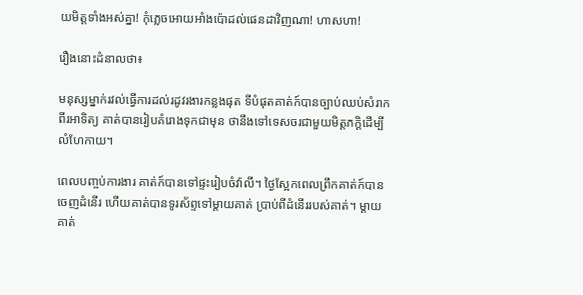យមិត្តទាំងអស់គ្នា! កុំភ្លេចអោយអាំងប៉ោដល់ផេនដាវិញណា! ហាសហា!

រឿងនោះដំនាលថា៖

មនុស្សម្នាក់រវល់ធ្វើការដល់រដូវរងារកន្លងផុត ទីបំផុតគាត់ក៍បានច្បាប់ឈប់សំរាកពីរអាទិត្យ គាត់បានរៀបគំរោងទុកជាមុន ថានឹងទៅទេសចរជាមួយមិត្តភក្តិដើម្បីលំហែកាយ។

ពេលបញ្ចប់ការងារ គាត់ក៍បានទៅផ្ទះរៀបចំវ៉ាលី។ ថ្ងៃស្អែកពេលព្រឹកគាត់ក៍បានចេញដំនើរ ហើយគាត់បានទូរស័ព្ទទៅម្តាយគាត់ ប្រាប់ពីដំនើររបស់គាត់។ ម្តាយគាត់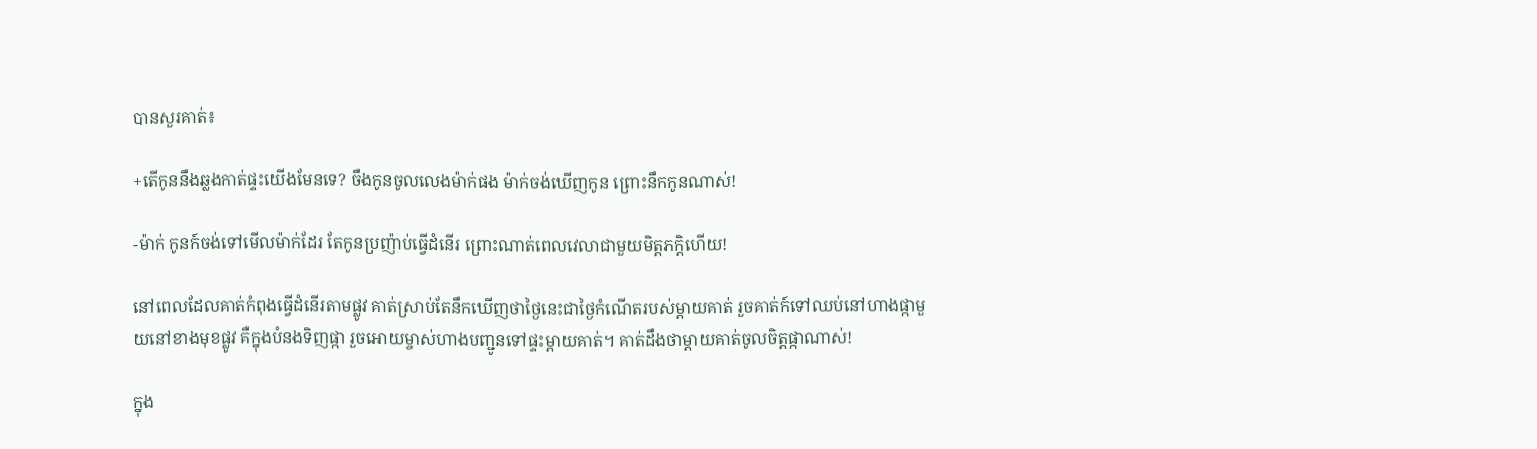បានសួរគាត់៖

+តើកូននឹងឆ្លងកាត់ផ្ទះយើងមែនទេ? ចឹងកូនចូលលេងម៉ាក់ផង ម៉ាក់ចង់ឃើញកូន ព្រោះនឹកកូនណាស់!

-ម៉ាក់ កូនក៍ចង់ទៅមើលម៉ាក់ដែរ តែកូនប្រញ៉ាប់ធ្វើដំនើរ ព្រោះណាត់ពេលវេលាជាមួយមិត្តភក្តិហើយ!

នៅពេលដែលគាត់កំពុងធ្វើដំនើរតាមផ្លូវ គាត់ស្រាប់តែនឹកឃើញថាថ្ងៃនេះជាថ្ងៃកំណើតរបស់ម្តាយគាត់ រួចគាត់ក៍ទៅឈប់នៅហាងផ្កាមួយនៅខាងមុខផ្លូវ គឺក្នុងបំនងទិញផ្កា រួចអោយម្ចាស់ហាងបញ្ជូនទៅផ្ទះម្តាយគាត់។ គាត់ដឹងថាម្តាយគាត់ចូលចិត្តផ្កាណាស់!

ក្នុង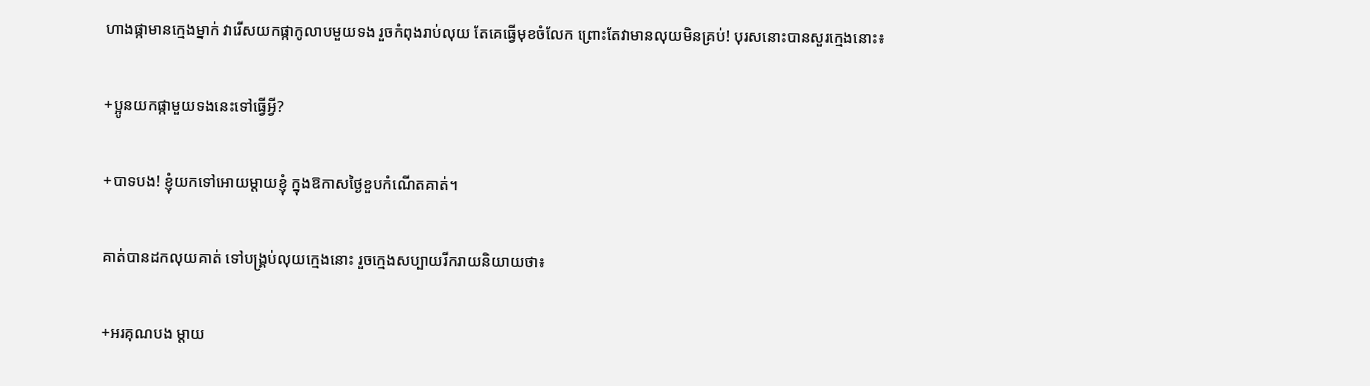ហាងផ្កាមានក្មេងម្នាក់ វារើសយកផ្កាកូលាបមួយទង រួចកំពុងរាប់លុយ តែគេធ្វើមុខចំលែក ព្រោះតែវាមានលុយមិនគ្រប់! បុរសនោះបានសួរក្មេងនោះ៖

+ប្អូនយកផ្កាមួយទងនេះទៅធ្វើអ្វី?

+បាទបង! ខ្ញុំយកទៅអោយម្តាយខ្ញុំ ក្នុងឱកាសថ្ងៃខួបកំណើតគាត់។

គាត់បានដកលុយគាត់ ទៅបង្រ្គប់លុយក្មេងនោះ រួចក្មេងសប្បាយរីករាយនិយាយថា៖

+អរគុណបង ម្តាយ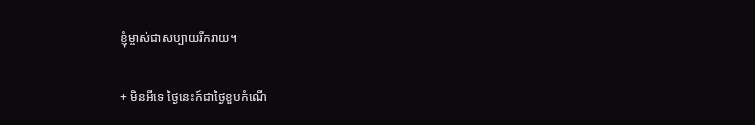ខ្ញុំម្ចាស់ជាសប្បាយរីករាយ។

+ មិនអីទេ ថ្ងៃនេះក៍ជាថ្ងៃខួបកំណើ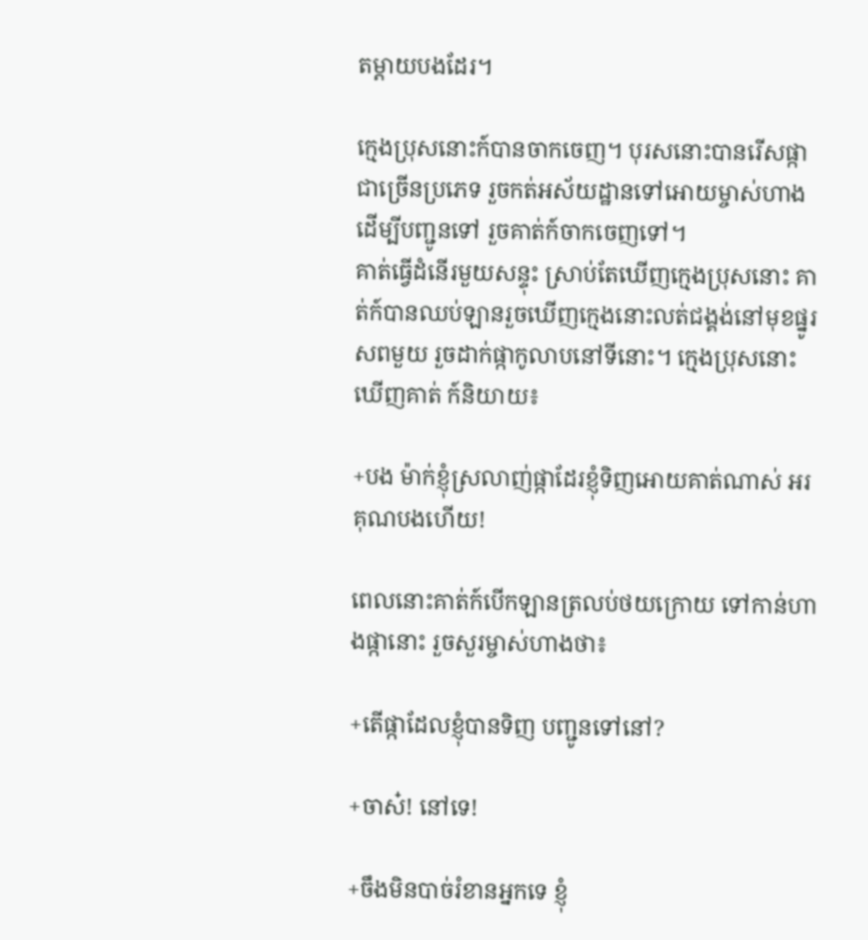តម្តាយបងដែរ។

ក្មេងប្រុសនោះក៍បានចាកចេញ។ បុរសនោះបានរើសផ្កាជាច្រើនប្រភេទ រួចកត់អស័យដ្ឋានទៅអោយម្ចាស់ហាង ដើម្បីបញ្ជូនទៅ រួចគាត់ក៍ចាកចេញទៅ។
គាត់ធ្វើដំនើរមួយសន្ទុះ ស្រាប់តែឃើញក្មេងប្រុសនោះ គាត់ក៍បានឈប់ឡានរួចឃើញក្មេងនោះលត់ជង្គង់នៅមុខផ្នូរសពមួយ រួចដាក់ផ្កាកូលាបនៅទីនោះ។ ក្មេងប្រុសនោះឃើញគាត់ ក៍និយាយ៖

+បង ម៉ាក់ខ្ញុំស្រលាញ់ផ្កាដែរខ្ញុំទិញអោយគាត់ណាស់ អរគុណបងហើយ!

ពេលនោះគាត់ក៍បើកឡានត្រលប់ថយក្រោយ ទៅកាន់ហាងផ្កានោះ រួចសួរម្ចាស់ហាងថា៖

+តើផ្កាដែលខ្ញុំបានទិញ បញ្ជូនទៅនៅ?

+ចាស៎! នៅទេ!

+ចឹងមិនបាច់រំខានអ្នកទេ ខ្ញុំ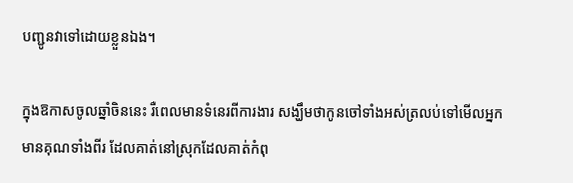បញ្ជូនវាទៅដោយខ្លួនឯង។

ក្នុងឱកាសចូលឆ្នាំចិននេះ រឺពេលមានទំនេរពីការងារ សង្ឃឹមថាកូនចៅទាំងអស់ត្រលប់ទៅមើលអ្នកមានគុណទាំងពីរ ដែលគាត់នៅស្រុកដែលគាត់កំពុ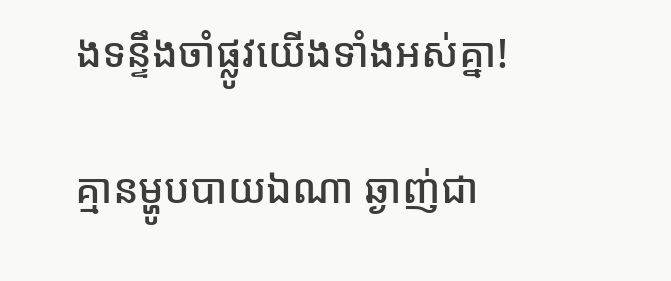ងទន្ទឹងចាំផ្លូវយើងទាំងអស់គ្នា!

គ្មានម្ហូបបាយឯណា ឆ្ងាញ់ជា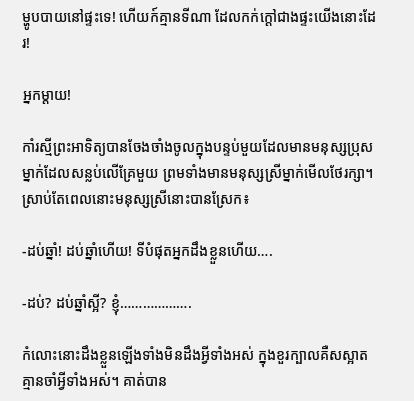ម្ហូបបាយនៅផ្ទះទេ! ហើយក៍គ្មានទីណា ដែលកក់ក្តៅជាងផ្ទះយើងនោះដែរ!

អ្នកម្តាយ!

កាំរស្មីព្រះអាទិត្យបានចែងចាំងចូលក្នុងបន្ទប់មួយដែលមានមនុស្សប្រុសម្នាក់ដែលសន្លប់លើគ្រែមួយ ព្រមទាំងមានមនុស្សស្រីម្នាក់មើលថែរក្សា។ ស្រាប់តែពេលនោះមនុស្សស្រីនោះបានស្រែក៖

-ដប់ឆ្នាំ! ដប់ឆ្នាំហើយ! ទីបំផុតអ្នកដឹងខ្លួនហើយ….

-ដប់? ដប់ឆ្នាំស្អី? ខ្ញុំ……………….

កំលោះនោះដឹងខ្លួនឡើងទាំងមិនដឹងអ្វីទាំងអស់ ក្នុងខួរក្បាលគឺសស្អាតគ្មានចាំអ្វីទាំងអស់។ គាត់បាន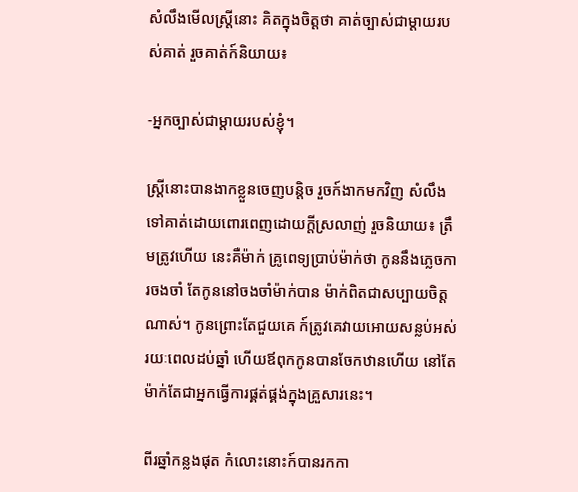សំលឹងមើលស្រ្តីនោះ គិតក្នុងចិត្តថា គាត់ច្បាស់ជាម្តាយរបស់គាត់ រួចគាត់ក៍និយាយ៖

-អ្នកច្បាស់ជាម្តាយរបស់ខ្ញុំ។

ស្រ្តីនោះបានងាកខ្លួនចេញបន្តិច រួចក៍ងាកមកវិញ សំលឹងទៅគាត់ដោយពោរពេញដោយក្តីស្រលាញ់ រួចនិយាយ៖ ត្រឹមត្រូវហើយ នេះគឺម៉ាក់ គ្រូពេទ្យបា្រប់ម៉ាក់ថា កូននឹងភ្លេចការចងចាំ តែកូននៅចងចាំម៉ាក់បាន ម៉ាក់ពិតជាសប្បាយចិត្តណាស់។ កូនព្រោះតែជួយគេ ក៍ត្រូវគេវាយអោយសន្លប់អស់រយៈពេលដប់ឆ្នាំ ហើយឪពុកកូនបានចែកឋានហើយ នៅតែម៉ាក់តែជាអ្នកធ្វើការផ្គត់ផ្គង់ក្នុងគ្រួសារនេះ។

ពីរឆ្នាំកន្លងផុត កំលោះនោះក៍បានរកកា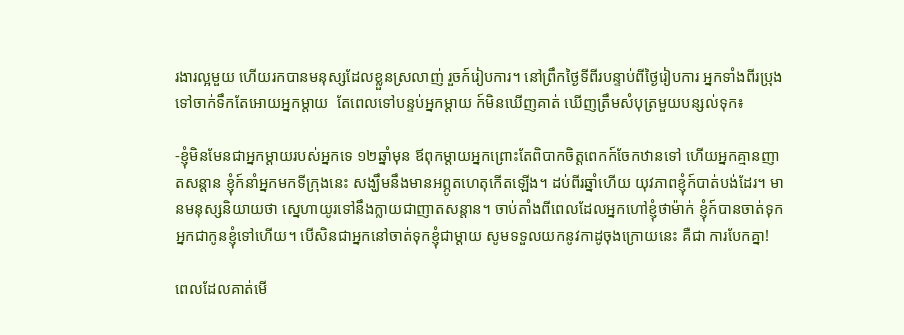រងារល្អមួយ ហើយរកបានមនុស្សដែលខ្លួនស្រលាញ់ រួចក៍រៀបការ។ នៅព្រឹកថ្ងៃទីពីរបន្ទាប់ពីថ្ងៃរៀបការ អ្នកទាំងពីរប្រុងទៅចាក់ទឹកតែអោយអ្នកម្តាយ  តែពេលទៅបន្ទប់អ្នកម្តាយ ក៍មិនឃើញគាត់ ឃើញត្រឹមសំបុត្រមួយបន្សល់ទុក៖

-ខ្ញុំមិនមែនជាអ្នកម្តាយរបស់អ្នកទេ ១២ឆ្នាំមុន ឪពុកម្តាយអ្នកព្រោះតែពិបាកចិត្តពេកក៍ចែកឋានទៅ ហើយអ្នកគ្មានញាតសន្តាន ខ្ញុំក៍នាំអ្នកមកទីក្រុងនេះ សង្ឃឹមនឹងមានអព្ភូតហេតុកើតឡើង។ ដប់ពីរឆ្នាំហើយ យុវភាពខ្ញុំក៍បាត់បង់ដែរ។ មានមនុស្សនិយាយថា ស្នេហាយូរទៅនឹងក្លាយជាញាតសន្តាន។ ចាប់តាំងពីពេលដែលអ្នកហៅខ្ញុំថាម៉ាក់ ខ្ញុំក៍បានចាត់ទុកអ្នកជាកូនខ្ញុំទៅហើយ។ បើសិនជាអ្នកនៅចាត់ទុកខ្ញុំជាម្តាយ សូមទទួលយកនូវកាដូចុងក្រោយនេះ គឺជា ការបែកគ្នា!

ពេលដែលគាត់មើ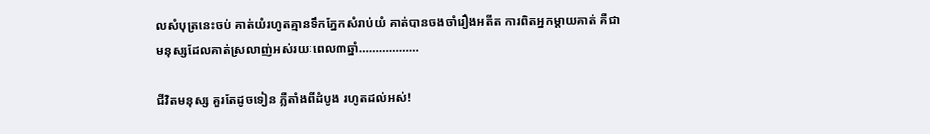លសំបុត្រនេះចប់ គាត់យំរហូតគ្មានទឹកភ្នែកសំរាប់យំ គាត់បានចងចាំរឿងអតីត ការពិតអ្នកម្តាយគាត់ គឺជាមនុស្សដែលគាត់ស្រលាញ់អស់រយៈពេល៣ឆ្នាំ………………

ជីវិតមនុស្ស គួរតែដូចទៀន ភ្លឺតាំងពីដំបូង រហូតដល់អស់!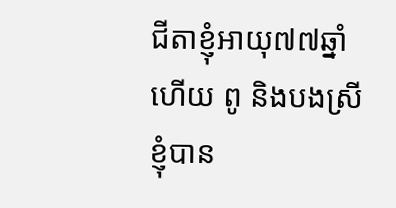ជីតាខ្ញុំអាយុ៧៧ឆ្នាំហើយ ពូ និងបងស្រីខ្ញុំបាន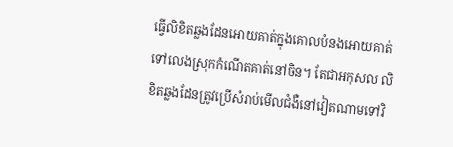ធ្វើលិខិតឆ្លងដែនអោយគាត់ក្នុងគោលបំនងអោយគាត់ទៅលេងស្រុកកំណើតគាត់នៅចិន។ តែជាអកុសល លិខិតឆ្លងដែនត្រូវប្រើសំរាប់មើលជំងឺនៅវៀតណាមទៅវិ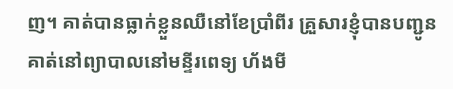ញ។ គាត់បានធ្លាក់ខ្លួនឈឺនៅខែប្រាំពីរ គ្រួសារខ្ញុំបានបញ្ជូនគាត់នៅព្យាបាលនៅមន្ទីរពេទ្យ ហ័ងមី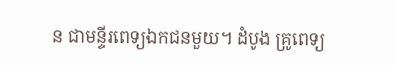ន ជាមន្ទីរពេទ្យឯកជនមួយ។ ដំបូង គ្រូពេទ្យ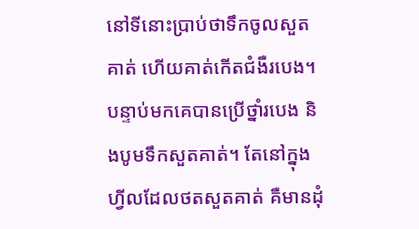នៅទីនោះប្រាប់ថាទឹកចូលសួតគាត់ ហើយគាត់កើតជំងឺរបេង។ បន្ទាប់មកគេបានប្រើថ្នាំរបេង និងបូមទឹកសួតគាត់។ តែនៅក្នុងហ្វីលដែលថតសួតគាត់ គឺមានដុំ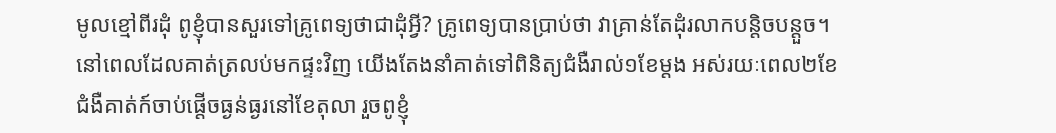មូលខ្មៅពីរដុំ ពូខ្ញុំបានសួរទៅគ្រូពេទ្យថាជាដុំអ្វី? គ្រូពេទ្យបានប្រាប់ថា វាគ្រាន់តែដុំរលាកបន្តិចបន្តួច។ នៅពេលដែលគាត់ត្រលប់មកផ្ទះវិញ យើងតែងនាំគាត់ទៅពិនិត្យជំងឺរាល់១ខែម្តង អស់រយៈពេល២ខែ ជំងឺគាត់ក៍ចាប់ផ្តើចធ្ងន់ធ្ងរនៅខែតុលា រួចពូខ្ញុំ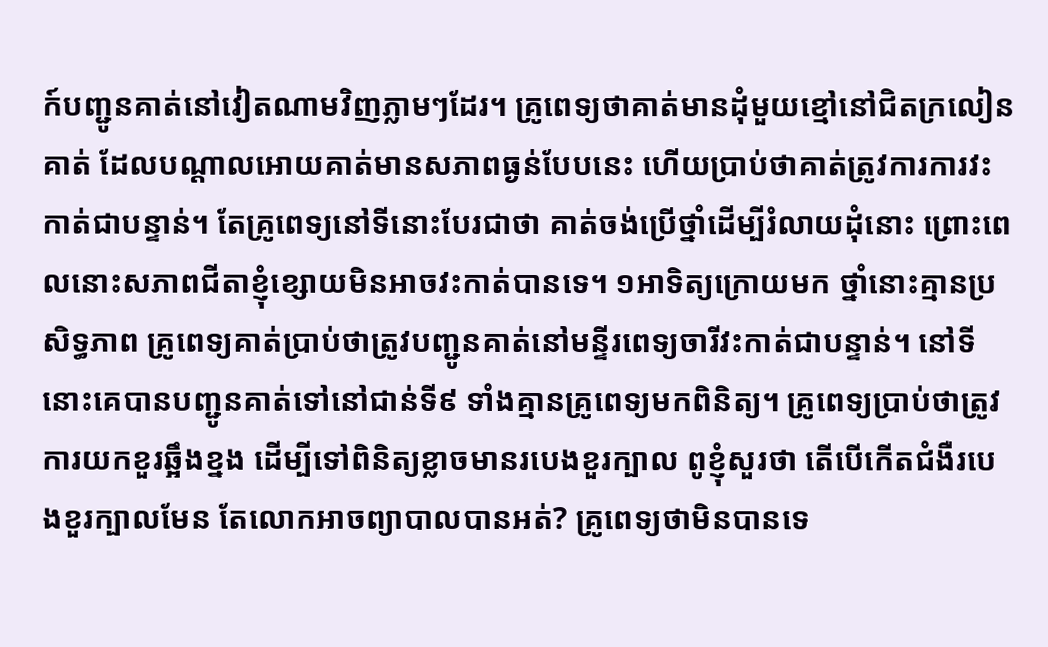ក៍បញ្ជូនគាត់នៅវៀតណាមវិញភ្លាមៗដែរ។ គ្រូពេទ្យថាគាត់មានដុំមួយខ្មៅនៅជិតក្រលៀនគាត់ ដែលបណ្តាលអោយគាត់មានសភាពធ្ងន់បែបនេះ ហើយប្រាប់ថាគាត់ត្រូវការការវះកាត់ជាបន្ទាន់។ តែគ្រូពេទ្យនៅទីនោះបែរជាថា គាត់ចង់ប្រើថ្នាំដើម្បីរំលាយដុំនោះ ព្រោះពេលនោះសភាពជីតាខ្ញុំខ្សោយមិនអាចវះកាត់បានទេ។ ១អាទិត្យក្រោយមក ថ្នាំនោះគ្មានប្រសិទ្ធភាព គ្រូពេទ្យគាត់ប្រាប់ថាត្រូវបញ្ជូនគាត់នៅមន្ទីរពេទ្យចារីវះកាត់ជាបន្ទាន់។ នៅទីនោះគេបានបញ្ជូនគាត់ទៅនៅជាន់ទី៩ ទាំងគ្មានគ្រូពេទ្យមកពិនិត្យ។ គ្រូពេទ្យប្រាប់ថាត្រូវការយកខួរឆ្អឹងខ្នង ដើម្បីទៅពិនិត្យខ្លាចមានរបេងខួរក្បាល ពូខ្ញុំសួរថា តើបើកើតជំងឺរបេងខួរក្បាលមែន តែលោកអាចព្យាបាលបានអត់? គ្រូពេទ្យថាមិនបានទេ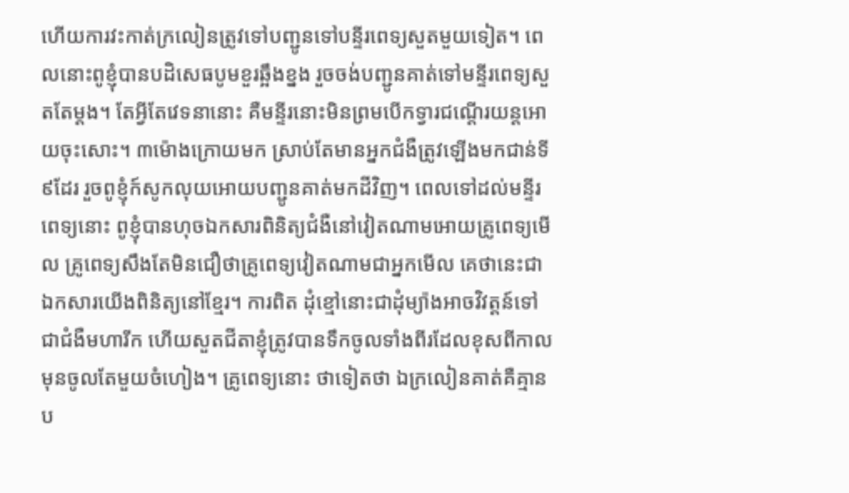ហើយការវះកាត់ក្រលៀនត្រូវទៅបញ្ជូនទៅបន្ទីរពេទ្យសួតមួយទៀត។ ពេលនោះពូខ្ញុំបានបដិសេធបូមខួរឆ្អឹងខ្នង រួចចង់បញ្ជូនគាត់ទៅមន្ទីរពេទ្យសួតតែម្តង។ តែអ្វីតែវេទនានោះ គឺមន្ទីរនោះមិនព្រមបើកទ្វារជណ្តើរយន្តអោយចុះសោះ។ ៣ម៉ោងក្រោយមក ស្រាប់តែមានអ្នកជំងឺត្រូវឡើងមកជាន់ទី៩ដែរ រួចពូខ្ញុំក៍សូកលុយអោយបញ្ជូនគាត់មកដីវិញ។ ពេលទៅដល់មន្ទីរពេទ្យនោះ ពូខ្ញុំបានហុចឯកសារពិនិត្យជំងឺនៅវៀតណាមអោយគ្រូពេទ្យមើល គ្រូពេទ្យសឹងតែមិនជឿថាគ្រូពេទ្យវៀតណាមជាអ្នកមើល គេថានេះជាឯកសារយើងពិនិត្យនៅខ្មែរ។ ការពិត ដុំខ្មៅនោះជាដុំម្យ៉ាងអាចវិវត្តន៍ទៅជាជំងឺមហារីក ហើយសួតជីតាខ្ញុំត្រូវបានទឹកចូលទាំងពីរដែលខុសពីកាលមុនចូលតែមួយចំហៀង។ គ្រូពេទ្យនោះ ថាទៀតថា ឯក្រលៀនគាត់គឺគ្មានប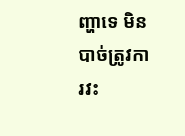ញ្ហាទេ មិនបាច់ត្រូវការវះ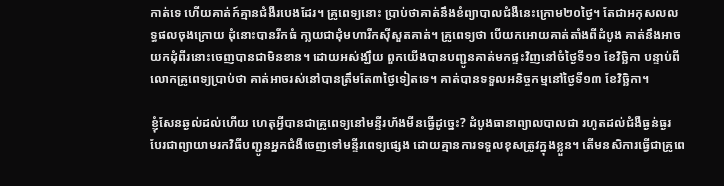កាត់ទេ ហើយគាត់ក៍គ្មានជំងឺរបេងដែរ។ គ្រូពេទ្យនោះ បា្រប់ថាគាត់នឹងខំព្យាបាលជំងឺនេះក្រោម២០ថ្ងៃ។ តែជាអកុសលលទ្ធផលចុងក្រោយ ដុំនោះបានរីកធំ កា្លយជាដុំមហារីកស៊ីសួតគាត់។ គ្រូពេទ្យថា បើយកអោយគាត់តាំងពីដំបូង គាត់នឹងអាចយកដុំពីរនោះចេញបានជាមិនខាន។ ដោយអស់ង្ឃឹយ ពួកយើងបានបញ្ជូនគាត់មកផ្ទះវិញនៅចំថ្ងៃទី១១ ខែវិច្ឆិកា បន្ទាប់ពីលោកគ្រូពេទ្យបា្រប់ថា គាត់អាចរស់នៅបានត្រឹមតែ៣ថ្ងៃទៀតទេ។ គាត់បានទទួលអនិច្ចកម្មនៅថ្ងៃទី១៣ ខែវិច្ឆិកា។

ខ្ញុំសែនឆ្ងល់ដល់ហើយ ហេតុអ្វីបានជាគ្រូពេទ្យនៅមន្ទីរហ័ងមីនធ្វើដូច្នេះ? ដំបូងធានាព្យាលបាលជា រហូតដល់ជំងឺធ្ងន់ធ្ងរ បែរជាព្យាយាមរកវិធីបញ្ជូនអ្នកជំងឺចេញទៅមន្ទីរពេទ្យផ្សេង ដោយគ្មានការទទួលខុសត្រូវក្នុងខ្លួន។ តើមនសិការធ្វើជាគ្រូពេ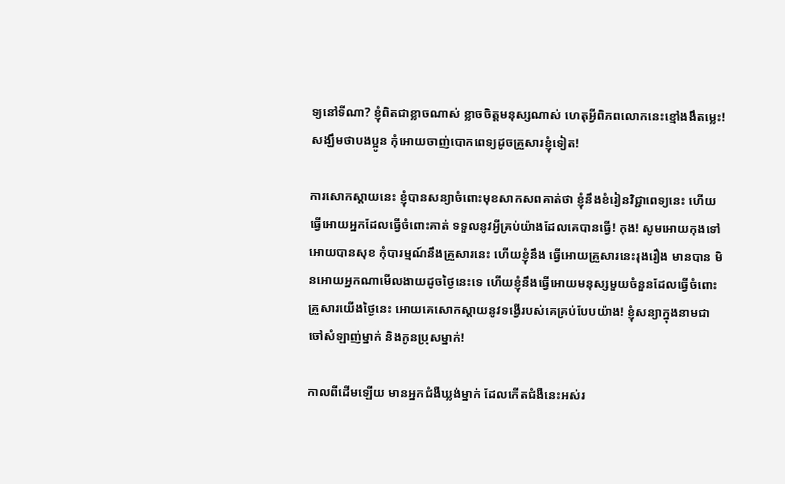ទ្យនៅទីណា? ខ្ញុំពិតជាខ្លាចណាស់ ខ្លាចចិត្តមនុស្សណាស់ ហេតុអ្វីពិភពលោកនេះខ្មៅងងឹតម្លេះ! សង្ឃឹមថាបងប្អូន កុំអោយចាញ់បោកពេទ្យដូចគ្រួសារខ្ញុំទៀត!

ការសោកស្តាយនេះ ខ្ញុំបានសន្យាចំពោះមុខសាកសពគាត់ថា ខ្ញុំនឹងខំរៀនវិជ្ជាពេទ្យនេះ ហើយធ្វើអោយអ្នកដែលធ្វើចំពោះគាត់ ទទួលនូវអ្វីគ្រប់យ៉ាងដែលគេបានធ្វើ! កុង! សូមអោយកុងទៅអោយបានសុខ កុំបារម្មណ៍នឹងគ្រួសារនេះ ហើយខ្ញុំនឹង ធ្វើអោយគ្រួសារនេះរុងរឿង មានបាន មិនអោយអ្នកណាមើលងាយដូចថ្ងៃនេះទេ ហើយខ្ញុំនឹងធ្វើអោយមនុស្សមួយចំនួនដែលធ្វើចំពោះគ្រួសារយើងថ្ងៃនេះ អោយគេសោកស្តាយនូវទង្វើរបស់គេគ្រប់បែបយ៉ាង! ខ្ញុំសន្យាក្នុងនាមជាចៅសំឡាញ់ម្នាក់ និងកូនប្រុសម្នាក់!

កាលពីដើមឡើយ មានអ្នកជំងឺឃ្លង់ម្នាក់ ដែលកើតជំងឺនេះអស់រ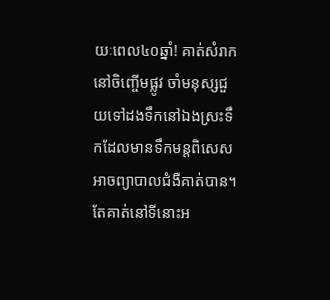យៈពេល៤០ឆ្នាំ! គាត់សំរាកនៅចិញ្ចើមផ្លូវ ចាំមនុស្សជួយទៅដងទឹកនៅឯងស្រះទឹកដែលមានទឹកមន្តពិសេសអាចព្យាបាលជំងឺគាត់បាន។ តែគាត់នៅទីនោះអ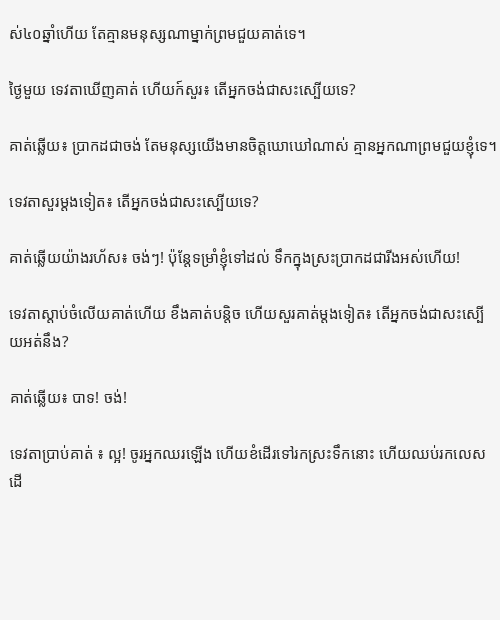ស់៤០ឆ្នាំហើយ តែគ្មានមនុស្សណាម្នាក់ព្រមជួយគាត់ទេ។

ថ្ងៃមួយ ទេវតាឃើញគាត់ ហើយក៍សួរ៖ តើអ្នកចង់ជាសះស្បើយទេ?

គាត់ឆ្លើយ៖ ប្រាកដជាចង់ តែមនុស្សយើងមានចិត្តឃោឃៅណាស់ គ្មានអ្នកណាព្រមជួយខ្ញុំទេ។

ទេវតាសួរម្តងទៀត៖ តើអ្នកចង់ជាសះស្បើយទេ?

គាត់ឆ្លើយយ៉ាងរហ័ស៖ ចង់ៗ! ប៉ុន្តែទម្រាំខ្ញុំទៅដល់ ទឹកក្នុងស្រះប្រាកដជារីងអស់ហើយ!

ទេវតាស្តាប់ចំលើយគាត់ហើយ ខឹងគាត់បន្តិច ហើយសួរគាត់ម្តងទៀត៖ តើអ្នកចង់ជាសះស្បើយអត់នឹង?

គាត់ឆ្លើយ៖ បាទ! ចង់!

ទេវតាប្រាប់គាត់ ៖ ល្អ! ចូរអ្នកឈរឡើង ហើយខំដើរទៅរកស្រះទឹកនោះ ហើយឈប់រកលេសដើ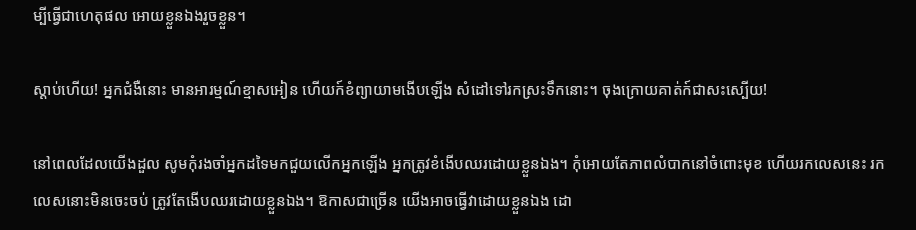ម្បីធ្វើជាហេតុផល អោយខ្លួនឯងរួចខ្លួន។

ស្តាប់ហើយ! អ្នកជំងឺនោះ មានអារម្មណ៍ខ្មាសអៀន ហើយក៍ខំព្យាយាមងើបឡើង សំដៅទៅរកស្រះទឹកនោះ។ ចុងក្រោយគាត់ក៍ជាសះស្បើយ!

នៅពេលដែលយើងដួល សូមកុំរងចាំអ្នកដទៃមកជួយលើកអ្នកឡើង អ្នកត្រូវខំងើបឈរដោយខ្លួនឯង។ កុំអោយតែភាពលំបាកនៅចំពោះមុខ ហើយរកលេសនេះ រកលេសនោះមិនចេះចប់ ត្រូវតែងើបឈរដោយខ្លួនឯង។ ឱកាសជាច្រើន យើងអាចធ្វើវាដោយខ្លួនឯង ដោ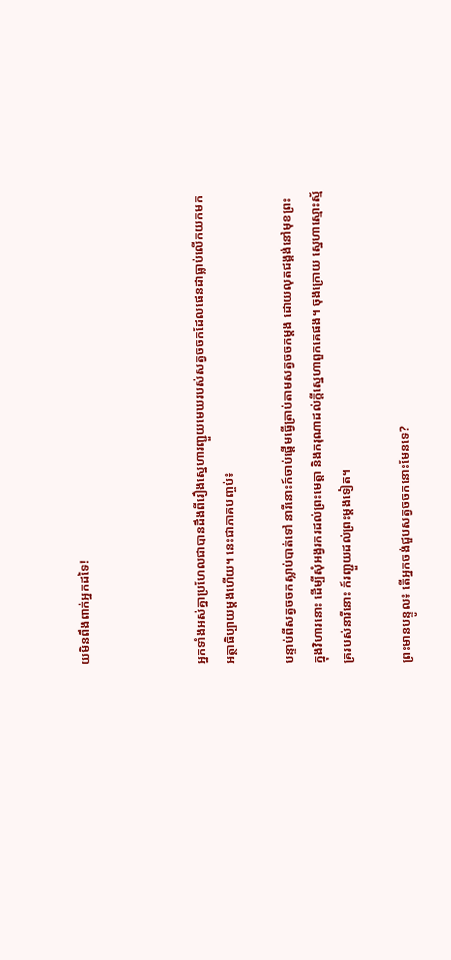យមិនពឹងពាក់អ្នកដទៃ!



អ្នកទាំងអស់គ្នាប្រហែលជាបានដឹងពីរឿងស្នេហារញ្ជួយមេឃរបស់សត្វចចកដែលផេនដាធ្លាប់លើកយកមកអត្ថាធិប្បាយម្តងហើយ។ នេះជាភាគបញ្ចប់៖

បន្ទាប់ពីសត្វចចកស្លាប់បាត់ទៅ នារីនោះក៍ចាប់ផ្តើមធ្វើត្រាប់តាមសត្វចចកម្តង ដោយលុតជង្គង់នៅមុខព្រះ ក្នុងវិហារនោះ ដើម្បីសុំអង្វរករដល់ព្រះមេត្តា និងករុណាដល់ក្តីស្នេហាពួកគេផង។ ចុងក្រោយ ស្នេហាស្មោះស័្មគ្ររបស់នារីនោះ ក៍រញ្ជួយដល់ព្រះម្តងទៀត។

ព្រះមានបន្ទូល៖ តើអ្នកចង់ជួបសត្វចចកនោះមែនទេ?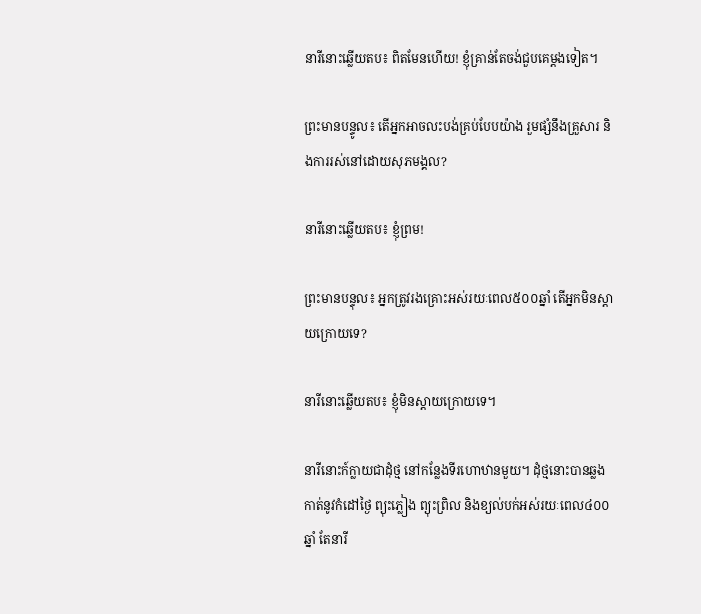នារីនោះឆ្លើយតប៖ ពិតមែនហើយ! ខ្ញុំគ្រាន់តែចង់ជួបគេម្តងទៀត។

ព្រះមានបន្ទូល៖ តើអ្នកអាចលះបង់គ្រប់បែបយ៉ាង រួមផ្សំនឹងគ្រួសារ និងការរស់នៅដោយសុភមង្គល?

នារីនោះឆ្លើយតប៖ ខ្ញុំព្រម!

ព្រះមានបន្ទុល៖ អ្នកត្រូវរងគ្រោះអស់រយៈពេល៥០០ឆ្នាំ តើអ្នកមិនស្តាយក្រោយទេ?

នារីនោះឆ្លើយតប៖ ខ្ញុំមិនស្តាយក្រោយទេ។

នារីនោះក៍ក្លាយជាដុំថ្ម នៅកន្លែងទីរហោឋានមួយ។ ដុំថ្មនោះបានឆ្លងកាត់នូវកំដៅថ្ងៃ ព្យុះភ្លៀង ព្យុះព្រិល និងខ្យល់បក់អស់រយៈពេល៤០០ឆ្នាំ តែនារី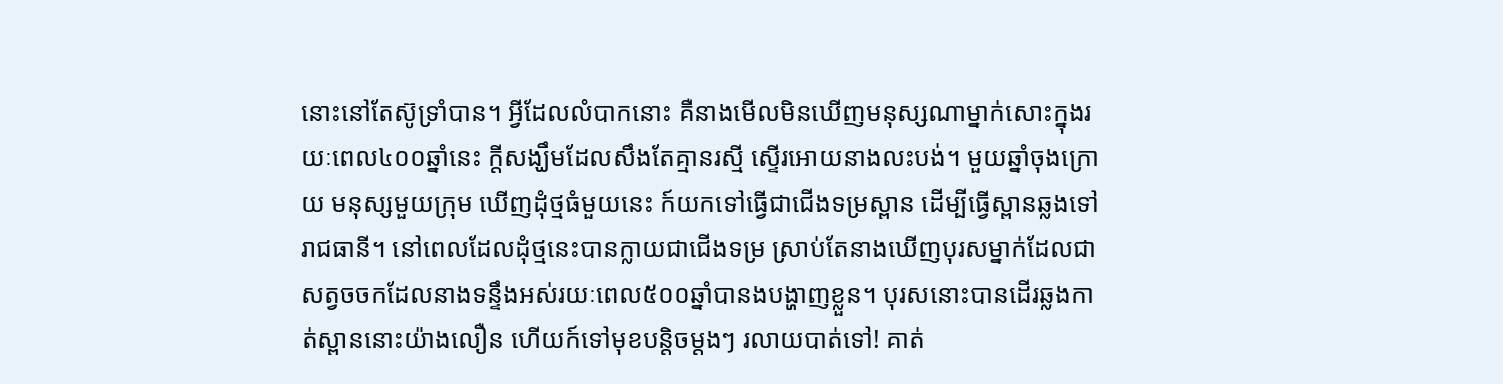នោះនៅតែស៊ូទ្រាំបាន។ អ្វីដែលលំបាកនោះ គឺនាងមើលមិនឃើញមនុស្សណាម្នាក់សោះក្នុងរយៈពេល៤០០ឆ្នាំនេះ ក្តីសង្ឃឹមដែលសឹងតែគ្មានរស្មី ស្ទើរអោយនាងលះបង់។ មួយឆ្នាំចុងក្រោយ មនុស្សមួយក្រុម ឃើញដុំថ្មធំមួយនេះ ក៍យកទៅធ្វើជាជើងទម្រស្ពាន ដើម្បីធ្វើស្ពានឆ្លងទៅរាជធានី។ នៅពេលដែលដុំថ្មនេះបានក្លាយជាជើងទម្រ ស្រាប់តែនាងឃើញបុរសម្នាក់ដែលជាសត្វចចកដែលនាងទន្ទឹងអស់រយៈពេល៥០០ឆ្នាំបានងបង្ហាញខ្លួន។ បុរសនោះបានដើរឆ្លងកាត់ស្ពាននោះយ៉ាងលឿន ហើយក៍ទៅមុខបន្តិចម្តងៗ រលាយបាត់ទៅ! គាត់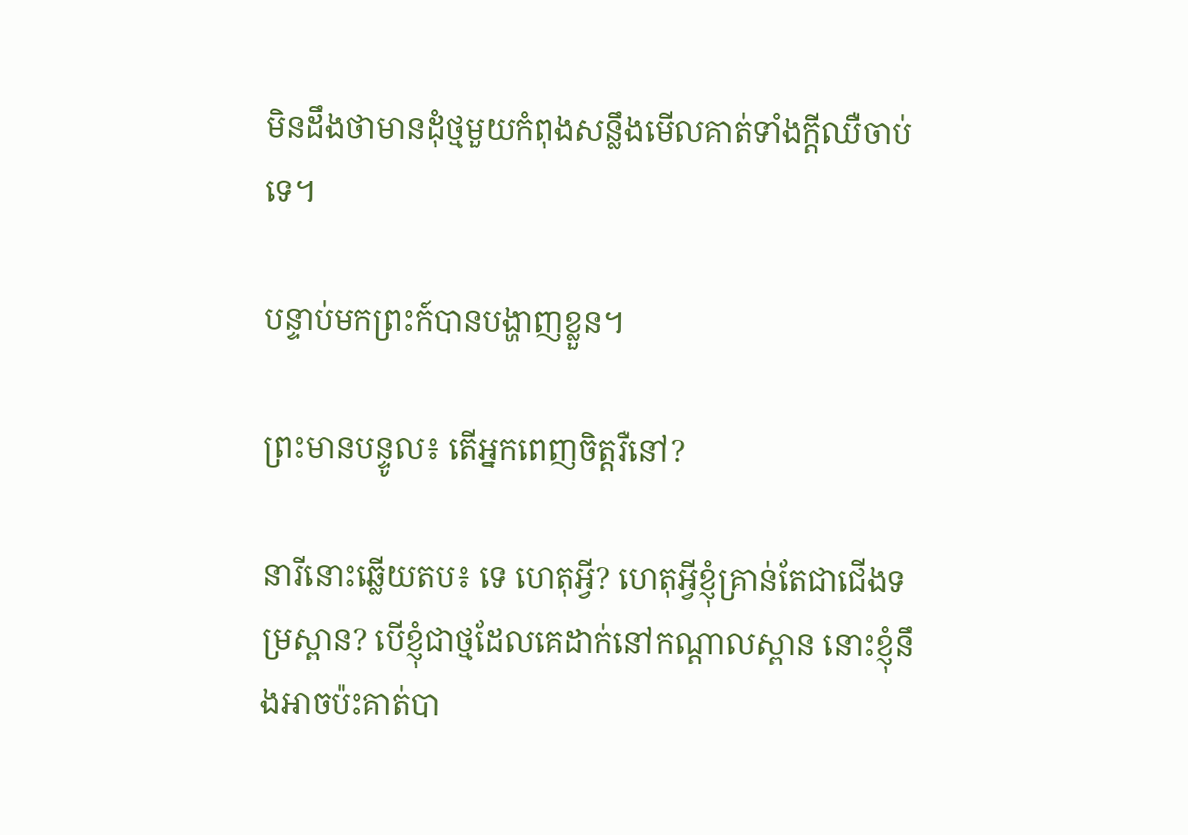មិនដឹងថាមានដុំថ្មមួយកំពុងសន្លឹងមើលគាត់ទាំងក្តីឈឺចាប់ទេ។

បន្ទាប់មកព្រះក៍បានបង្ហាញខ្លួន។

ព្រះមានបន្ទូល៖ តើអ្នកពេញចិត្តរឺនៅ?

នារីនោះឆ្លើយតប៖ ទេ ហេតុអ្វី? ហេតុអ្វីខ្ញុំគ្រាន់តែជាជើងទម្រស្ពាន? បើខ្ញុំជាថ្មដែលគេដាក់នៅកណ្តាលស្ពាន នោះខ្ញុំនឹងអាចប៉ះគាត់បា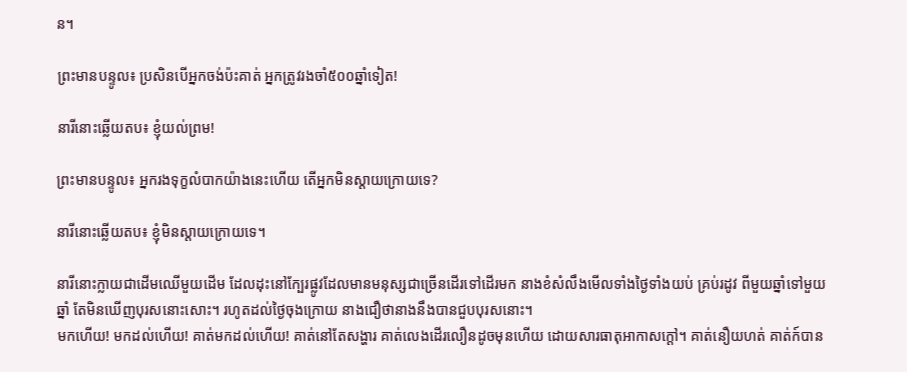ន។

ព្រះមានបន្ទូល៖ ប្រសិនបើអ្នកចង់ប៉ះគាត់ អ្នកត្រូវរងចាំ៥០០ឆ្នាំទៀត!

នារីនោះឆ្លើយតប៖ ខ្ញុំយល់ព្រម!

ព្រះមានបន្ទូល៖ អ្នករងទុក្ខលំបាកយ៉ាងនេះហើយ តើអ្នកមិនស្តាយក្រោយទេ?

នារីនោះឆ្លើយតប៖ ខ្ញុំមិនស្តាយក្រោយទេ។

នារីនោះក្លាយជាដើមឈើមួយដើម ដែលដុះនៅក្បែរផ្លូវដែលមានមនុស្សជាច្រើនដើរទៅដើរមក នាងខំសំលឹងមើលទាំងថ្ងៃទាំងយប់ គ្រប់រដូវ ពីមួយឆ្នាំទៅមួយឆ្នាំ តែមិនឃើញបុរសនោះសោះ។ រហូតដល់ថ្ងៃចុងក្រោយ នាងជឿថានាងនឹងបានជួបបុរសនោះ។
មកហើយ! មកដល់ហើយ! គាត់មកដល់ហើយ! គាត់នៅតែសង្ហារ គាត់លេងដើរលឿនដូចមុនហើយ ដោយសារធាតុអាកាសក្តៅ។ គាត់នឿយហត់ គាត់ក៍បាន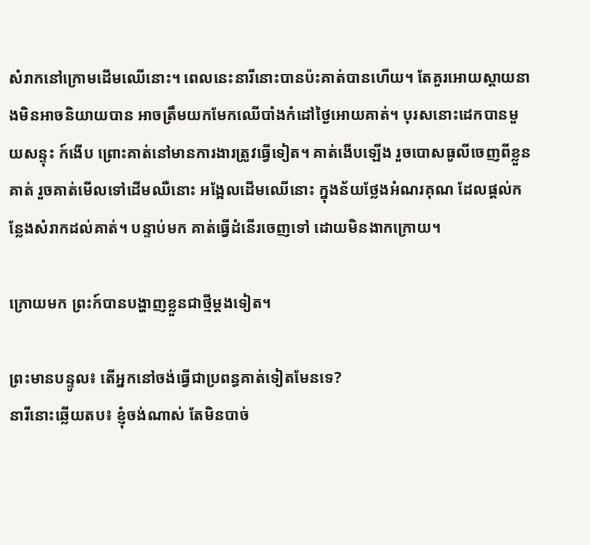សំរាកនៅក្រោមដើមឈើនោះ។ ពេលនេះនារីនោះបានប៉ះគាត់បានហើយ។ តែគួរអោយស្តាយនាងមិនអាចនិយាយបាន អាចត្រឹមយកមែកឈើបាំងកំដៅថ្ងៃអោយគាត់។ បុរសនោះដេកបានមួយសន្ទុះ ក៍ងើប ព្រោះគាត់នៅមានការងារត្រូវធ្វើទៀត។ គាត់ងើបឡើង រួចបោសធូលីចេញពីខ្លួនគាត់ រួចគាត់មើលទៅដើមឈឺនោះ អង្អែលដើមឈើនោះ ក្នុងន័យថ្លែងអំណរគុណ ដែលផ្តល់កន្លែងសំរាកដល់គាត់។ បន្ទាប់មក គាត់ធ្វើដំនើរចេញទៅ ដោយមិនងាកក្រោយ។

ក្រោយមក ព្រះក៍បានបង្ហាញខ្លួនជាថ្មីម្តងទៀត។

ព្រះមានបន្ទូល៖ តើអ្នកនៅចង់ធ្វើជាប្រពន្ធគាត់ទៀតមែនទេ?
នារីនោះឆ្លើយតប៖ ខ្ញុំចង់ណាស់ តែមិនបាច់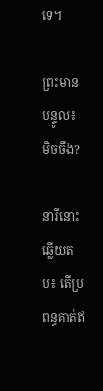ទេ។

ព្រះមានបន្ទូល៖ មិចចឹង?

នារីនោះឆ្លើយតប៖ តើប្រពន្ធគាត់ឥ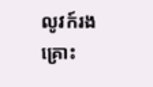លូវក៍រងគ្រោះ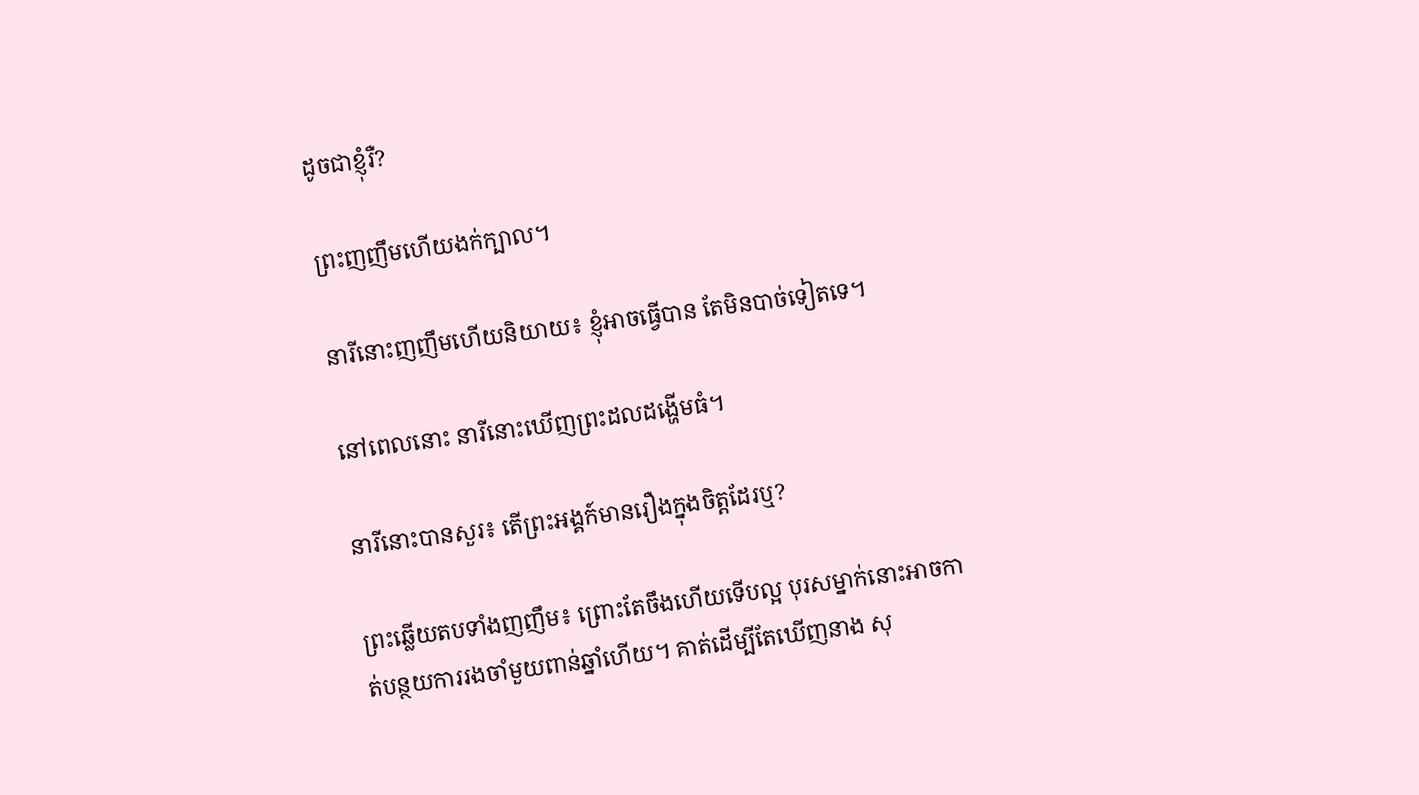ដូចជាខ្ញុំរឺ?

ព្រះញញឹមហើយងក់ក្បាល។

នារីនោះញញឹមហើយនិយាយ៖ ខ្ញុំអាចធ្វើបាន តែមិនបាច់ទៀតទេ។

នៅពេលនោះ នារីនោះឃើញព្រះដលដង្ហើមធំ។

នារីនោះបានសួរ៖ តើព្រះអង្គក៍មានរឿងក្នុងចិត្តដែរឬ?

ព្រះឆ្លើយតបទាំងញញឹម៖ ព្រោះតែចឹងហើយទើបល្អ បុរសម្នាក់នោះអាចកាត់បន្ថយការរងចាំមួយពាន់ឆ្នាំហើយ។ គាត់ដើម្បីតែឃើញនាង សុ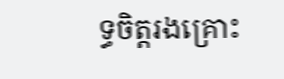ទ្ធចិត្តរងគ្រោះ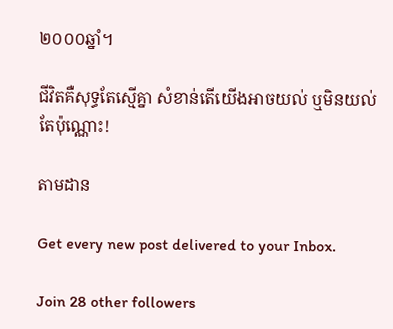២០០០ឆ្នាំ។

ជីវិតគឺសុទ្ធតែស្មើគ្នា សំខាន់តើយើងអាចយល់ ឬមិនយល់តែប៉ុណ្ណោះ!

តាមដាន

Get every new post delivered to your Inbox.

Join 28 other followers